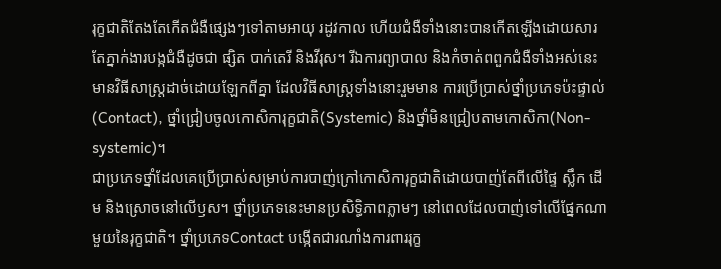រុក្ខជាតិតែងតែកើតជំងឺផ្សេងៗទៅតាមអាយុ រដូវកាល ហើយជំងឺទាំងនោះបានកើតឡើងដោយសារតែភ្នាក់ងារបង្កជំងឺដូចជា ផ្សិត បាក់តេរី និងវីរុស។ រីឯការព្យាបាល និងកំចាត់ពពួកជំងឺទាំងអស់នេះមានវិធីសាស្ត្រដាច់ដោយឡែកពីគ្នា ដែលវិធីសាស្ត្រទាំងនោះរួមមាន ការប្រើប្រាស់ថ្នាំប្រភេទប៉ះផ្ទាល់(Contact), ថ្នាំជ្រៀបចូលកោសិការុក្ខជាតិ(Systemic) និងថ្នាំមិនជ្រៀបតាមកោសិកា(Non-systemic)។
ជាប្រភេទថ្នាំដែលគេប្រើប្រាស់សម្រាប់ការបាញ់ក្រៅកោសិការុក្ខជាតិដោយបាញ់តែពីលើផ្ទៃ ស្លឹក ដើម និងស្រោចនៅលើឫស។ ថ្នាំប្រភេទនេះមានប្រសិទ្ធិភាពភ្លាមៗ នៅពេលដែលបាញ់ទៅលើផ្នែកណាមួយនៃរុក្ខជាតិ។ ថ្នាំប្រភេទContact បង្កើតជារណាំងការពាររុក្ខ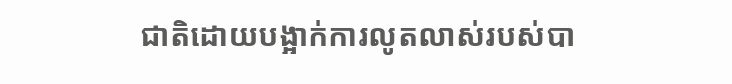ជាតិដោយបង្អាក់ការលូតលាស់របស់បា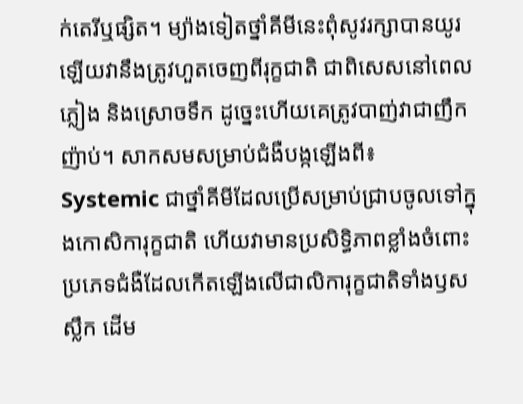ក់តេរីឬផ្សិត។ ម្យ៉ាងទៀតថ្នាំគីមីនេះពុំសូវរក្សាបានយូរឡើយវានឹងត្រូវហួតចេញពីរុក្ខជាតិ ជាពិសេសនៅពេលភ្លៀង និងស្រោចទឹក ដូច្នេះហើយគេត្រូវបាញ់វាជាញឹកញ៉ាប់។ សាកសមសម្រាប់ជំងឺបង្កឡើងពី៖
Systemic ជាថ្នាំគីមីដែលប្រើសម្រាប់ជ្រាបចូលទៅក្នុងកោសិការុក្ខជាតិ ហើយវាមានប្រសិទ្ធិភាពខ្លាំងចំពោះប្រភេទជំងឺដែលកើតឡើងលើជាលិការុក្ខជាតិទាំងឫស ស្លឹក ដើម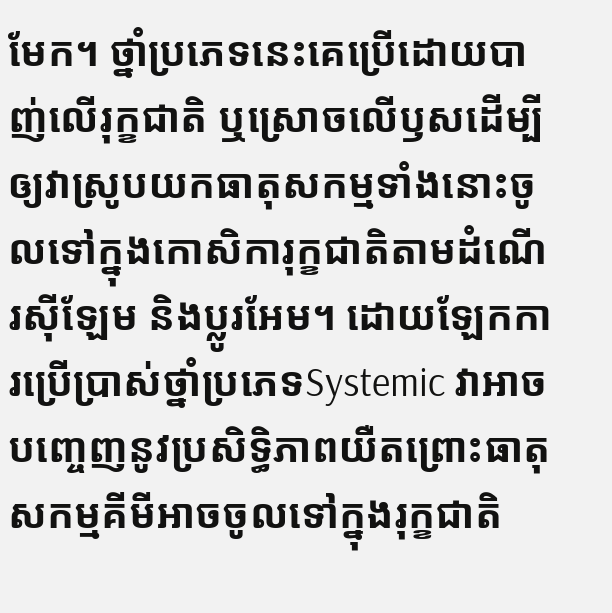មែក។ ថ្នាំប្រភេទនេះគេប្រើដោយបាញ់លើរុក្ខជាតិ ឬស្រោចលើឫសដើម្បីឲ្យវាស្រូបយកធាតុសកម្មទាំងនោះចូលទៅក្នុងកោសិការុក្ខជាតិតាមដំណើរសុីឡែម និងប្លូរអែម។ ដោយឡែកការប្រើប្រាស់ថ្នាំប្រភេទSystemic វាអាចបញ្ចេញនូវប្រសិទ្ធិភាពយឺតព្រោះធាតុសកម្មគីមីអាចចូលទៅក្នុងរុក្ខជាតិ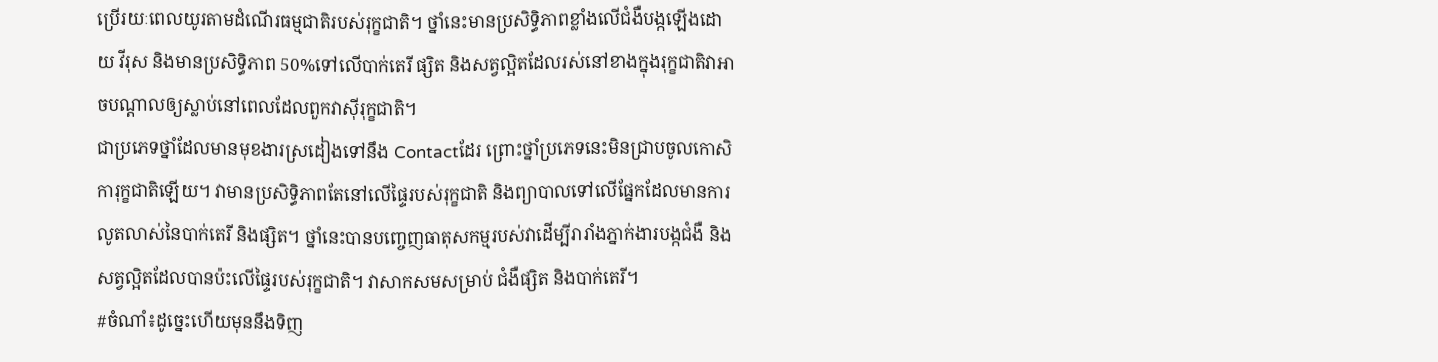ប្រើរយៈពេលយូរតាមដំណើរធម្មជាតិរបស់រុក្ខជាតិ។ ថ្នាំនេះមានប្រសិទ្ធិភាពខ្លាំងលើជំងឺបង្កឡើងដោយ វីរុស និងមានប្រសិទ្ធិភាព 50%ទៅលើបាក់តេរី ផ្សិត និងសត្វល្អិតដែលរស់នៅខាងក្នុងរុក្ខជាតិវាអាចបណ្ដាលឲ្យស្លាប់នៅពេលដែលពួកវាសុីរុក្ខជាតិ។
ជាប្រភេទថ្នាំដែលមានមុខងារស្រដៀងទៅនឹង Contactដែរ ព្រោះថ្នាំប្រភេទនេះមិនជ្រាបចូលកោសិការុក្ខជាតិឡើយ។ វាមានប្រសិទ្ធិភាពតែនៅលើផ្ទៃរបស់រុក្ខជាតិ និងព្យាបាលទៅលើផ្នែកដែលមានការលូតលាស់នៃបាក់តេរី និងផ្សិត។ ថ្នាំនេះបានបញ្ចេញធាតុសកម្មរបស់វាដើម្បីរារាំងភ្នាក់ងារបង្កជំងឺ និងសត្វល្អិតដែលបានប៉ះលើផ្ទៃរបស់រុក្ខជាតិ។ វាសាកសមសម្រាប់ ជំងឺផ្សិត និងបាក់តេរី។
#ចំណាំ៖ដូច្នេះហើយមុននឹងទិញ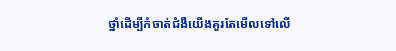ថ្នាំដើម្បីកំចាត់ជំងឺយើងគួរតែមើលទៅលើ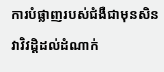ការបំផ្លាញរបស់ជំងឺជាមុនសិនវាវិវដ្តិដល់ដំណាក់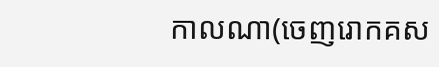កាលណា(ចេញរោកគស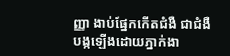ញ្ញា ងាប់ផ្នែកកើតជំងឺ ជាជំងឺបង្កឡើងដោយភ្នាក់ងា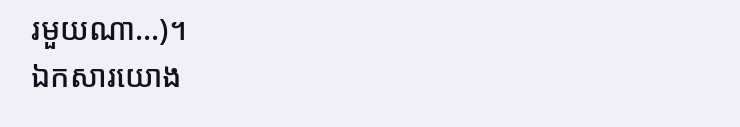រមួយណា…)។
ឯកសារយោង